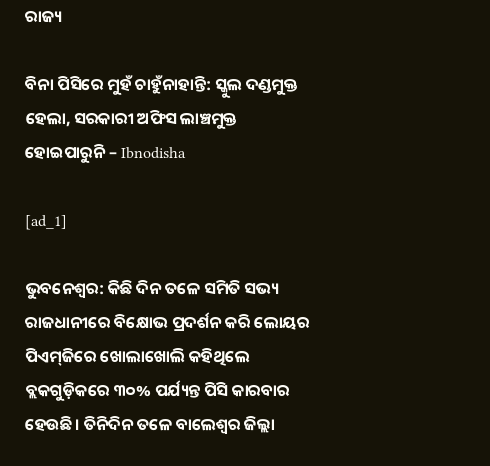ରାଜ୍ୟ

ବିନା ପିସିରେ ମୁହଁ ଚାହୁଁନାହାନ୍ତି: ସ୍କୁଲ ଦଣ୍ଡମୁକ୍ତ ହେଲା, ସରକାରୀ ଅଫିସ ଲାଞ୍ଚମୁକ୍ତ ହୋଇପାରୁନି – Ibnodisha

[ad_1]

ଭୁବନେଶ୍ବର: କିଛି ଦିନ ତଳେ ସମିତି ସଭ୍ୟ ରାଜଧାନୀରେ ବିକ୍ଷୋଭ ପ୍ରଦର୍ଶନ କରି ଲୋୟର ପିଏମ୍‌ଜିରେ ଖୋଲାଖୋଲି କହିଥିଲେ ବ୍ଲକଗୁଡ଼ିକରେ ୩୦% ପର୍ଯ୍ୟନ୍ତ ପିସି କାରବାର ହେଉଛି। ତିନିଦିନ ତଳେ ‌ବାଲେଶ୍ବର ଜିଲ୍ଲା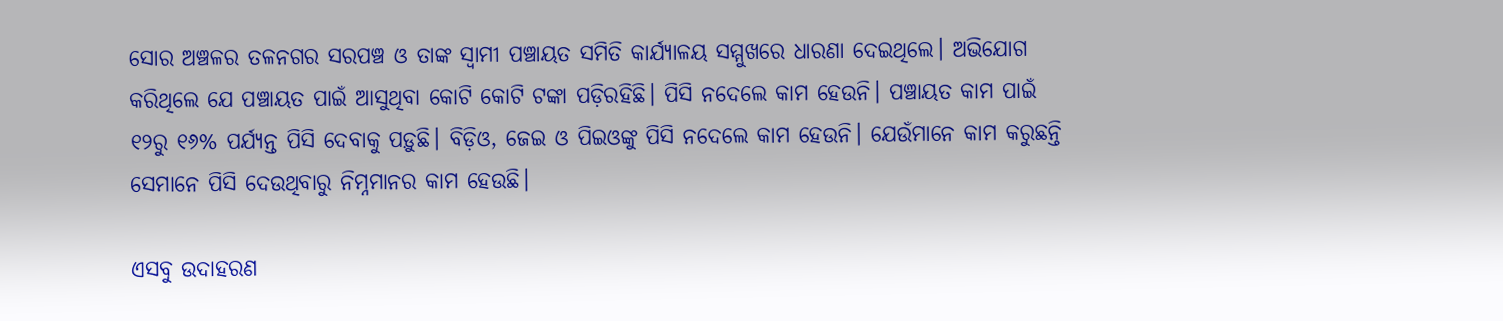ସୋର ଅଞ୍ଚଳର ତଳନଗର ସରପଞ୍ଚ ଓ ତାଙ୍କ ସ୍ବାମୀ ପଞ୍ଚାୟତ ସମିତି କାର୍ଯ୍ୟାଳୟ ସମ୍ମୁଖ‌ରେ ଧାରଣା ଦେଇଥିଲେ। ଅଭିଯୋଗ କରିଥିଲେ ଯେ ପଞ୍ଚାୟତ ପାଇଁ ଆସୁଥିବା କୋଟି କୋଟି ଟଙ୍କା ପଡ଼ିରହିଛି। ପିସି ନଦେଲେ କାମ ହେଉନି। ପଞ୍ଚାୟତ କାମ ପାଇଁ ୧୨ରୁ ୧୬% ପର୍ଯ୍ୟନ୍ତ ପିସି ଦେବାକୁ ପଡ଼ୁଛି। ବିଡ଼ିଓ, ଜେଇ ଓ ପିଇଓଙ୍କୁ ପିସି ନଦେଲେ କାମ ହେଉନି। ଯେଉଁମାନେ କାମ କରୁଛନ୍ତି ସେମାନେ ପିସି ଦେଉଥିବାରୁ ନିମ୍ନମାନର କାମ ହେଉଛି।

ଏସବୁ ଉଦାହରଣ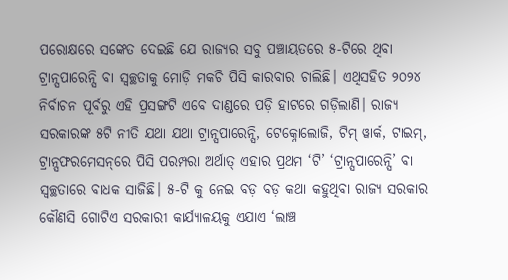ପରୋକ୍ଷରେ ସଙ୍କେତ ଦେଇଛି ଯେ ରାଜ୍ୟର ସବୁ ପଞ୍ଚାୟତରେ ୫-ଟିରେ ଥିବା ଟ୍ରାନ୍ସପାରେନ୍ସି ବା ସ୍ବଚ୍ଛତାକୁ ମୋଡ଼ି ମକଚି ପିସି କାରବାର ଚାଲିଛି। ଏଥିସହିତ ୨୦୨୪ ନିର୍ବାଚନ ପୂର୍ବରୁ ଏହି ପ୍ରସଙ୍ଗଟି ଏବେ ଦାଣ୍ଡରେ ପଡ଼ି ହାଟରେ ଗଡ଼ିଲାଣି। ରାଜ୍ୟ ସରକାରଙ୍କ ୫ଟି ନୀତି ଯଥା ଯଥା ଟ୍ରାନ୍ସପାରେନ୍ସି, ଟେକ୍ନୋଲୋଜି, ଟିମ୍ ୱାର୍କ, ଟାଇମ୍, ଟ୍ରାନ୍ସଫରମେସନ୍‌ରେ ପିସି ପରମ୍ପରା ଅର୍ଥାତ୍ ଏହାର ପ୍ରଥମ ‘ଟି’ ‘ଟ୍ରାନ୍ସପାରେନ୍ସି’ ବା ସ୍ବଚ୍ଛତାରେ ବାଧକ ସାଜିଛି। ୫-ଟି କୁ ନେଇ ବଡ଼ ବଡ଼ କଥା କହୁଥିବା ରାଜ୍ୟ ସରକାର କୌଣସି ଗୋଟିଏ ସରକାରୀ କାର୍ଯ୍ୟାଳୟକୁ ଏଯାଏ ‘ଲାଞ୍ଚ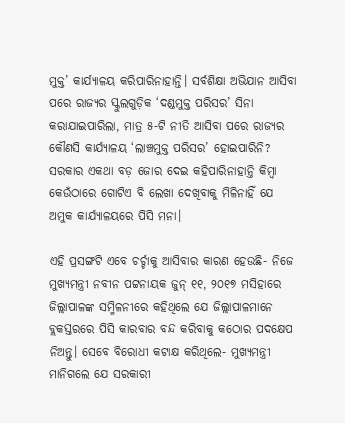ମୁକ୍ତ’ କାର୍ଯ୍ୟାଳୟ କରିପାରିନାହାନ୍ତି। ସର୍ବଶିକ୍ଷା ଅଭିଯାନ ଆସିବା ପରେ ରାଜ୍ୟର ସ୍କୁଲଗୁଡ଼ିକ ‘ଦଣ୍ଡମୁକ୍ତ ପରିସର’ ସିନା କରାଯାଇପାରିଲା, ମାତ୍ର ୫-ଟି ନୀତି ଆସିବା ପରେ ରାଜ୍ୟର କୌଣସି କାର୍ଯ୍ୟାଳୟ ‘ଲାଞ୍ଚମୁକ୍ତ ପରିସର’ ହୋଇପାରିନି? ସରକାର ଏକଥା ବଡ଼ ଜୋର ଦେଇ କହିପାରିନାହାନ୍ତି କିମ୍ବା କେଉଁଠାରେ ଗୋଟିଏ ବି ଲେଖା ଦେଖିବାକୁ ମିଳିନାହିଁ ଯେ ଅମୁକ କାର୍ଯ୍ୟାଳୟରେ ପିସି ମନା।

ଏହି ପ୍ରସଙ୍ଗଟି ଏବେ ଚର୍ଚ୍ଚାକୁ ଆସିବାର କାରଣ ହେଉଛି- ନିଜେ ମୁଖ୍ୟମନ୍ତ୍ରୀ ନବୀନ ପଟ୍ଟନାୟକ ଜୁନ୍ ୧୧, ୨୦୧୭ ମସିହାରେ ଜିଲ୍ଲାପାଳଙ୍କ ସମ୍ମିଳନୀରେ କହିଥିଲେ ଯେ ଜିଲ୍ଲାପାଳମାନେ ବ୍ଲକସ୍ତରରେ ପିସି କାରବାର ବନ୍ଦ କରିବାକୁ କଠୋର ପଦକ୍ଷେପ ନିଅନ୍ତୁ। ସେବେ ବିରୋଧୀ କଟାକ୍ଷ କରିଥିଲେ- ମୁଖ୍ୟମନ୍ତ୍ରୀ ମାନିଗଲେ ଯେ ସରକାରୀ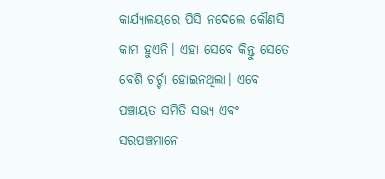କାର୍ଯ୍ୟାଳୟରେ ପିସି ନଦେଲେ କୌଣସି କାମ ହୁଏନି। ଏହା ସେବେ କିନ୍ତୁ ସେତେ ବେଶି ଚର୍ଚ୍ଚା ହୋଇନଥିଲା। ଏବେ ପଞ୍ଚାୟତ ସମିତି ସଭ୍ୟ ଏବଂ ସରପଞ୍ଚମାନେ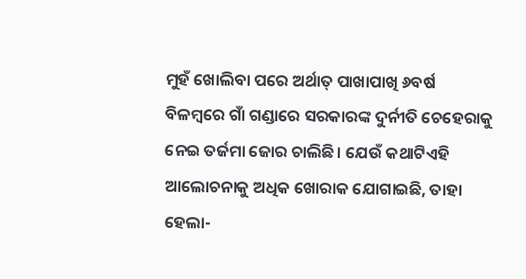ମୁହଁ ଖୋଲିବା ପରେ ଅର୍ଥାତ୍ ପାଖାପାଖି ୬ବର୍ଷ ବିଳମ୍ବରେ ଗାଁ ଗଣ୍ଡାରେ ସରକାରଙ୍କ ଦୁର୍ନୀତି ଚେହେରାକୁ ନେଇ ତର୍ଜମା ଜୋର ଚାଲିଛି। ଯେଉଁ କଥାଟିଏହି ଆଲୋଚନାକୁ ଅଧିକ ଖୋରାକ ଯୋଗାଇଛି, ତାହା ହେଲା-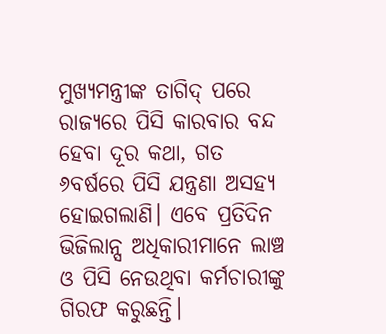ମୁଖ୍ୟମନ୍ତ୍ରୀଙ୍କ ତାଗିଦ୍‌ ପରେ ରାଜ୍ୟରେ ପିସି କାରବାର ବନ୍ଦ ହେବା ଦୂର କଥା, ଗତ ୬ବର୍ଷରେ ପିସି ଯନ୍ତ୍ରଣା ଅସହ୍ୟ ହୋଇଗଲାଣି। ଏବେ ପ୍ରତିଦିନ ଭିଜିଲାନ୍ସ ଅଧିକାରୀମାନେ ଲାଞ୍ଚ ଓ ପିସି ନେଉଥିବା କର୍ମଚାରୀଙ୍କୁ ଗିରଫ କରୁଛନ୍ତି।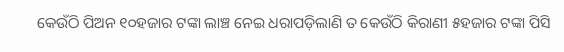କେଉଁଠି ପିଅନ ୧୦ହଜାର ଟଙ୍କା ଲାଞ୍ଚ ନେଇ ଧରାପଡ଼ିଲାଣି ତ କେଉଁଠି କିରାଣୀ ୫ହଜାର ଟଙ୍କା ‌ପିସି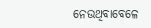ନେଉଥିବାବେଳେ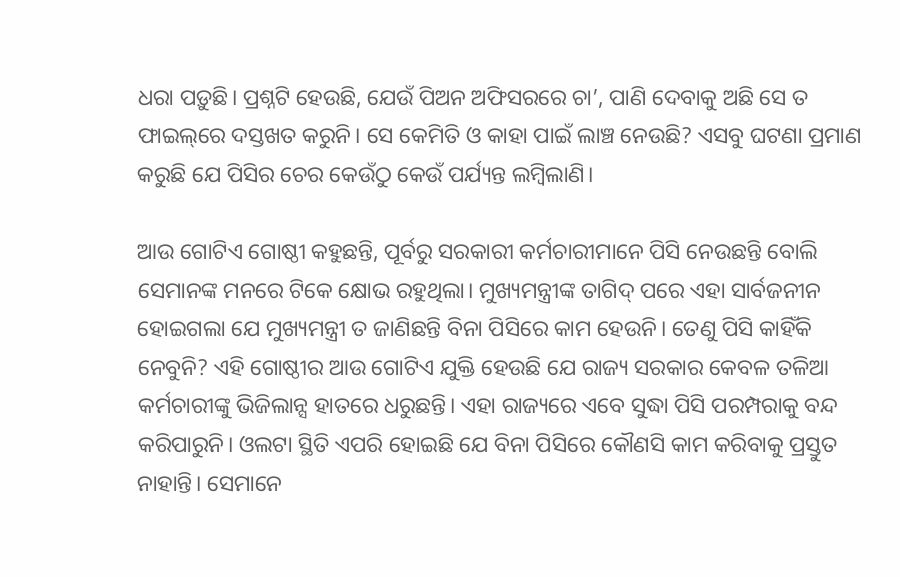ଧରା ପଡ଼ୁଛି। ପ୍ରଶ୍ନଟି ହେଉଛି, ଯେଉଁ ପିଅନ ଅଫିସରରେ ଚା’, ପାଣି ଦେବାକୁ ଅଛି ସେ ତ ଫାଇଲ୍‌ରେ ଦସ୍ତଖତ କରୁନି। ସେ କେମିତି ଓ କାହା ପାଇଁ ଲାଞ୍ଚ ନେଉଛି? ଏସବୁ ଘଟଣା ପ୍ରମାଣ କରୁଛି ଯେ ପିସିର ଚେର କେଉଁଠୁ କେଉଁ ପର୍ଯ୍ୟନ୍ତ ଲମ୍ବିଲାଣି।

ଆଉ ଗୋଟିଏ ଗୋଷ୍ଠୀ କହୁଛନ୍ତି, ପୂର୍ବରୁ ସରକାରୀ କର୍ମଚାରୀମାନେ ପିସି ନେଉଛନ୍ତି ବୋଲି ସେମାନଙ୍କ ମନରେ ଟିକେ କ୍ଷୋଭ ରହୁଥିଲା। ମୁଖ୍ୟମନ୍ତ୍ରୀଙ୍କ ତାଗିଦ୍ ପରେ ଏହା ସାର୍ବଜନୀନ ହୋଇଗଲା ଯେ ମୁଖ୍ୟମନ୍ତ୍ରୀ ତ ଜାଣିଛନ୍ତି ବିନା ପିସିରେ କାମ ହେଉନି। ତେଣୁ ପିସି କାହିଁକି ନେବୁନି? ଏହି ଗୋଷ୍ଠୀର ଆଉ ଗୋଟିଏ ଯୁକ୍ତି ହେଉଛି ଯେ ରାଜ୍ୟ ସରକାର କେବଳ ତଳିଆ କର୍ମଚାରୀଙ୍କୁ ଭିଜିଲାନ୍ସ ହାତ‌ରେ ଧରୁଛନ୍ତି। ଏହା ରାଜ୍ୟରେ ଏବେ ସୁଦ୍ଧା ପିସି ପରମ୍ପରାକୁ ବନ୍ଦ କରିପାରୁନି। ଓଲଟା ସ୍ଥିତି ଏପରି ହୋଇଛି ଯେ ବିନା ପିସିରେ କୌଣସି କାମ କରିବାକୁ ପ୍ରସ୍ତୁତ ନାହାନ୍ତି। ସେମାନେ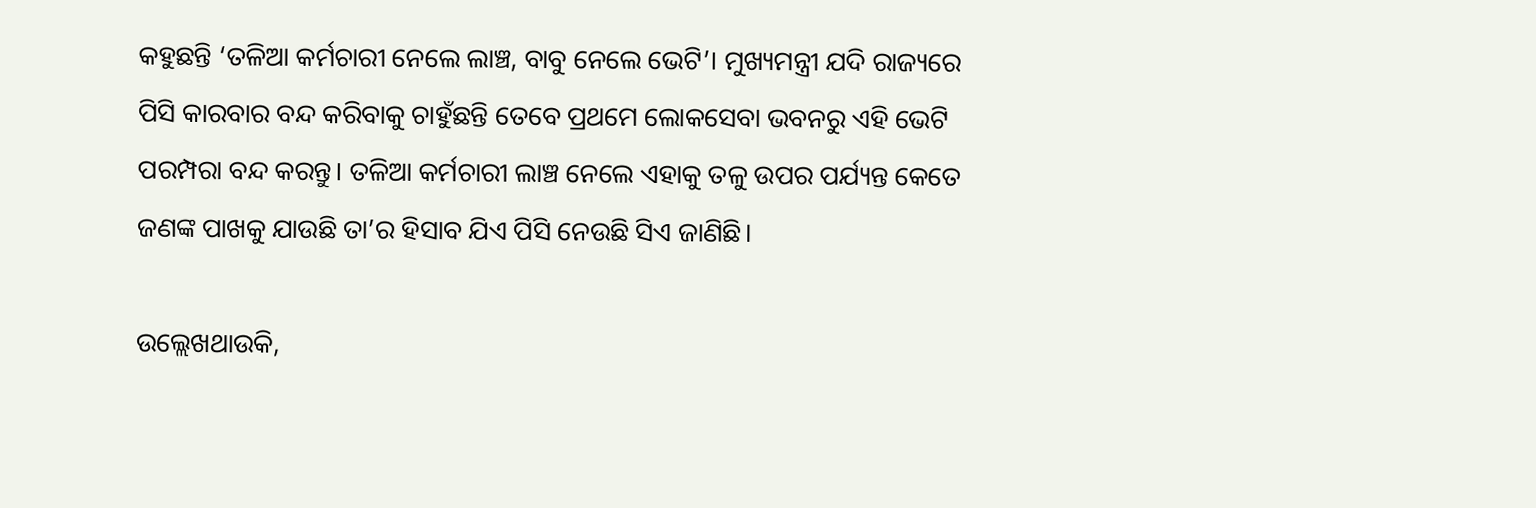କହୁଛନ୍ତି ‘ତଳିଆ କର୍ମଚାରୀ ନେଲେ ଲାଞ୍ଚ, ବାବୁ ନେଲେ ଭେଟି’। ମୁଖ୍ୟମନ୍ତ୍ରୀ ଯଦି ରାଜ୍ୟରେ ପିସି କାରବାର ବନ୍ଦ କରିବାକୁ ଚାହୁଁଛନ୍ତି ତେବେ ପ୍ରଥମେ ଲୋକସେବା ଭବନରୁ ଏହି ଭେଟି ପରମ୍ପରା ବନ୍ଦ କରନ୍ତୁ। ତଳିଆ କର୍ମଚାରୀ ଲାଞ୍ଚ ନେଲେ ଏହାକୁ ତଳୁ ଉପର ପର୍ଯ୍ୟନ୍ତ କେତେ ଜଣଙ୍କ ପାଖକୁ ଯାଉଛି ତା’ର ହିସାବ ଯିଏ ପିସି ନେଉଛି ସିଏ ଜାଣିଛି।

ଉଲ୍ଲେଖଥାଉକି,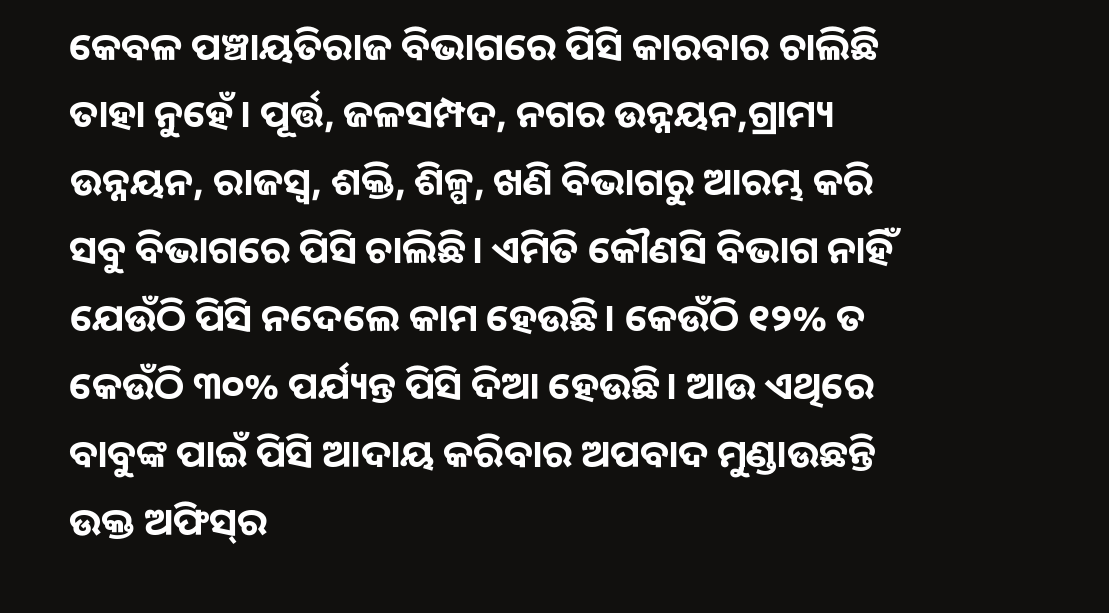କେବଳ ପଞ୍ଚାୟତିରାଜ ବିଭାଗରେ ପିସି କାରବାର ଚାଲିଛି ତାହା ନୁହେଁ। ପୂର୍ତ୍ତ, ଜଳସମ୍ପଦ, ନଗର ଉନ୍ନୟନ,ଗ୍ରାମ୍ୟ ଉନ୍ନୟନ, ରାଜସ୍ବ, ଶକ୍ତି, ଶିଳ୍ପ, ଖଣି ବିଭାଗରୁ ଆରମ୍ଭ କରି ସବୁ ବିଭାଗରେ ପିସି ଚାଲିଛି। ଏମିତି କୌଣସି ବିଭାଗ ନାହିଁ ଯେଉଁଠି ପିସି ନଦେଲେ କାମ ହେଉଛି। କେଉଁଠି ୧୨% ତ କେଉଁଠି ୩୦% ପର୍ଯ୍ୟନ୍ତ ପିସି ଦିଆ ହେଉଛି। ଆଉ ଏଥିରେ ବାବୁଙ୍କ ପାଇଁ ପିସି ଆଦାୟ କରିବାର ଅପବାଦ ମୁଣ୍ଡାଉଛନ୍ତି ଉକ୍ତ ଅଫିସ୍‌ର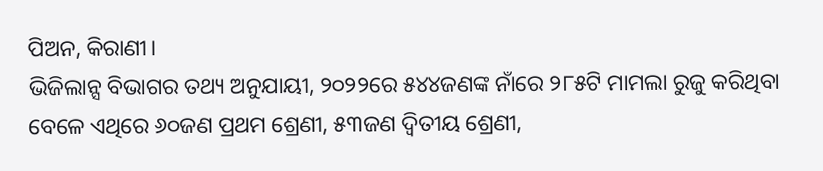ପିଅନ, କିରାଣୀ।
ଭିଜିଲାନ୍ସ ବିଭାଗର ତଥ୍ୟ ଅନୁଯାୟୀ, ୨୦୨୨ରେ ୫୪୪ଜଣଙ୍କ ନାଁରେ ୨୮୫ଟି ମାମଲା ରୁଜୁ କରିଥିବା ବେଳେ ଏଥିରେ ୬୦ଜଣ ପ୍ରଥମ ଶ୍ରେଣୀ, ୫୩ଜଣ ଦ୍ବିତୀୟ ଶ୍ରେଣୀ,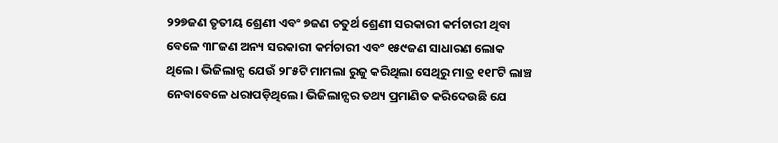୨୨୭ଜଣ ତୃତୀୟ ଶ୍ରେଣୀ ଏବଂ ୭ଜଣ ଚତୁର୍ଥ ଶ୍ରେଣୀ ସରକାରୀ କର୍ମଚାରୀ ଥିବା ବେଳେ ୩୮ଜଣ ଅନ୍ୟ ସରକାରୀ କର୍ମଚାରୀ ଏବଂ ୧୫୯ଜଣ ସାଧାରଣ ଲୋକ ଥିଲେ। ଭିଜିଲାନ୍ସ ଯେଉଁ ୨୮୫ଟି ମାମଲା ରୁଜୁ କରିଥିଲା ସେଥିରୁ ମାତ୍ର ୧୧୮ଟି ଲାଞ୍ଚ ନେବାବେଳେ ଧରାପଡ଼ିଥିଲେ। ଭିଜିଲାନ୍ସର ତଥ୍ୟ ପ୍ରମାଣିତ କରିଦେଉଛି ଯେ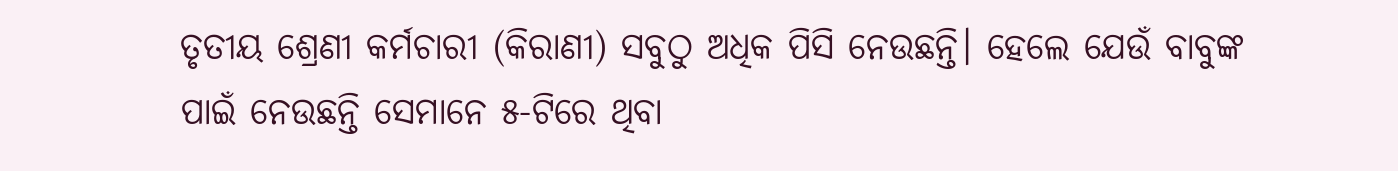ତୃତୀୟ ଶ୍ରେଣୀ କର୍ମଚାରୀ (କିରାଣୀ) ସବୁଠୁ ଅଧିକ ପିସି ନେଉଛନ୍ତି। ହେଲେ ଯେଉଁ ବାବୁଙ୍କ ପାଇଁ ନେଉଛନ୍ତି ସେମାନେ ୫-ଟିରେ ଥିବା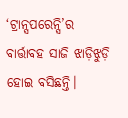‘ଟ୍ରାନ୍ସପରେନ୍ସି‌’ର ବାର୍ତ୍ତାବହ ସାଜି ଝାଡ଼ିଝୁଡ଼ି ହୋଇ ବସିଛନ୍ତି।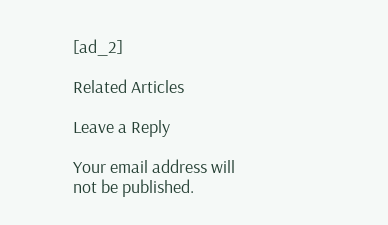[ad_2]

Related Articles

Leave a Reply

Your email address will not be published.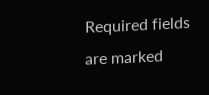Required fields are marked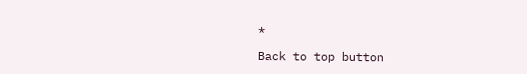*

Back to top button